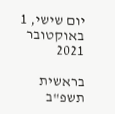יום שישי, 1 באוקטובר 2021

בראשית תשפ"ב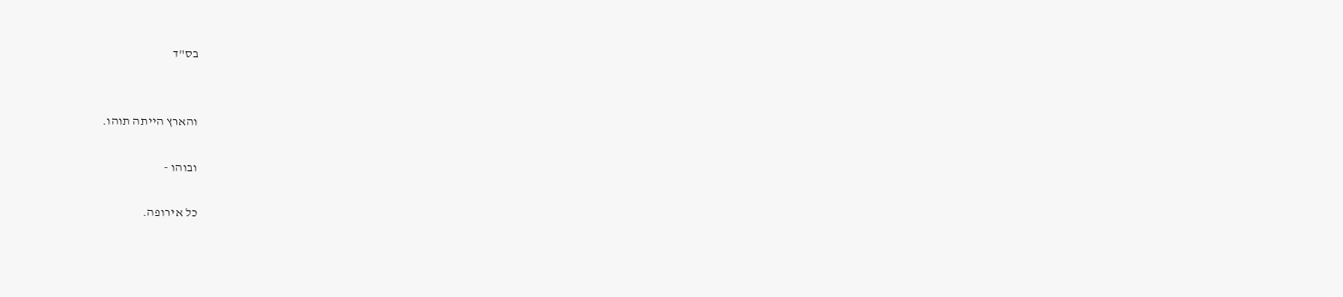בס"ד


והארץ הייתה תוהו.

ובוהו -

כל אירופה.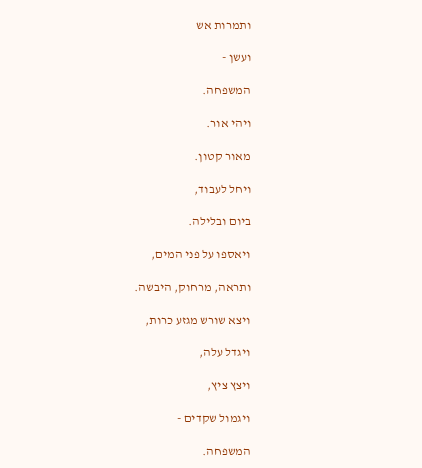ותמרות אש

ועשן -

המשפחה.

ויהי אור.

מאור קטון.

ויחל לעבוד,

ביום ובלילה.

ויאספו על פני המים,

ותראה, מרחוק, היבשה.

ויצא שורש מגזע כרות,

ויגדל עלה,

ויצץ ציץ,

ויגמול שקדים -

המשפחה.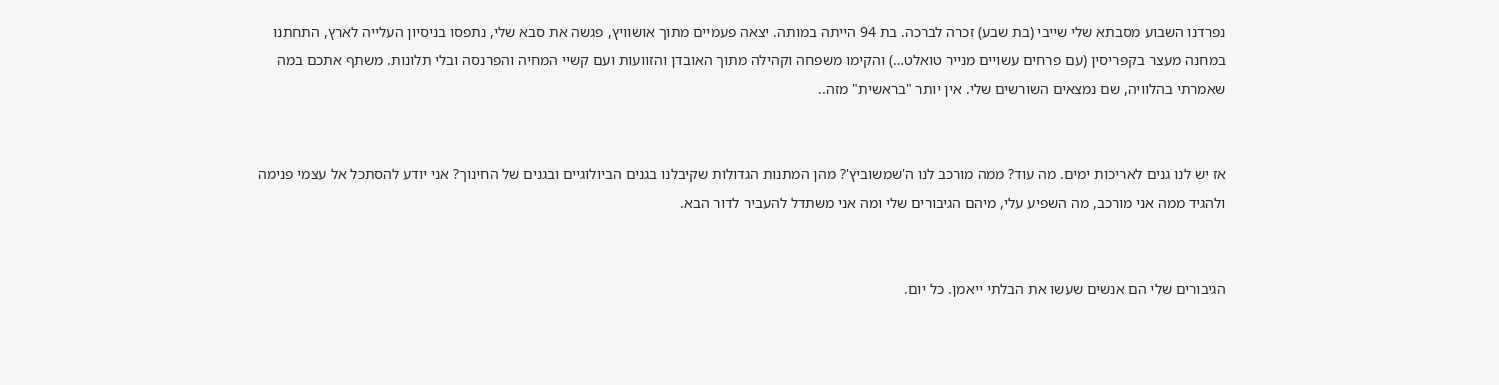נפרדנו השבוע מסבתא שלי שייבי (בת שבע) זִכרה לברכה. בת 94 הייתה במותה. יצאה פעמיים מתוך אושוויץ, פגשה את סבא שלי, נתפסו בניסיון העלייה לארץ, התחתנו במחנה מעצר בקפריסין (עם פרחים עשויים מנייר טואלט…) והקימו משפחה וקהילה מתוך האובדן והזוועות ועם קשיי המחיה והפרנסה ובלי תלונות. משתף אתכם במה שאמרתי בהלוויה, שם נמצאים השורשים שלי. אין יותר "בראשית" מזה..


אז יש לנו גנים לאריכות ימים. מה עוד? ממה מורכב לנו ה'שמשוביץ'? מהן המתנות הגדולות שקיבלנו בגנים הביולוגיים ובגנים של החינוך? אני יודע להסתכל אל עצמי פנימה ולהגיד ממה אני מורכב, מה השפיע עלי, מיהם הגיבורים שלי ומה אני משתדל להעביר לדור הבא.


הגיבורים שלי הם אנשים שעשו את הבלתי ייאמן. כל יום.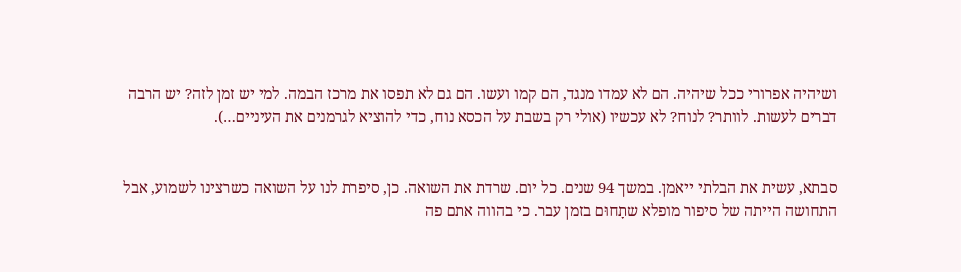ושיהיה אפרורי ככל שיהיה. הם לא עמדו מנגד, הם קמו ועשו. הם גם לא תפסו את מרכז הבמה. למי יש זמן לזה? יש הרבה דברים לעשות. לוותר? לנוח? לא עכשיו (אולי רק בשבת על הכסא נוח, כדי להוציא לגרמנים את העיניים…).


סבתא, עשית את הבלתי ייאמן. במשך 94 שנים. כל יום. שרדת את השואה. כן, סיפרת לנו על השואה כשרצינו לשמוע, אבל התחושה הייתה של סיפור מופלא שתָחוּם בזמן עבר. כי בהווה אתם פה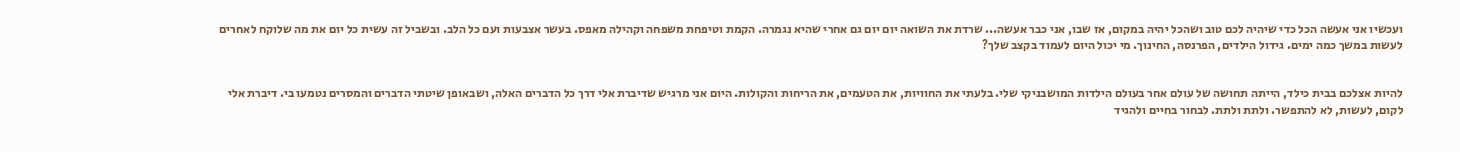ועכשיו אני אעשה הכל כדי שיהיה לכם טוב ושהכל יהיה במקום, אז שבו, אני כבר אעשה... שרדת את השואה יום יום גם אחרי שהיא נגמרה. הקמת וטיפחת משפחה וקהילה מאפס. בעשר אצבעות ועם כל הלב. ובשביל זה עשית כל יום את מה שלוקח לאחרים לעשות במשך כמה ימים. גידול הילדים, הפרנסה, החינוך. מי יכול היום לעמוד בקצב שלך?


להיות אצלכם בבית כילד, הייתה תחושה של עולם אחר בעולם הילדות המושבניקי שלי. בלעתי את החוויות, את הטעמים, את הריחות והקולות. היום אני מרגיש שדיברת אלי דרך כל הדברים האלה, ושבאופן שיטתי הדברים והמסרים נטמעו בי. דיברת אלי לקום, לעשות, לא להתפשר. ולתת ולתת. לבחור בחיים ולהגיד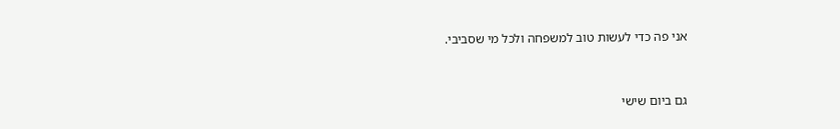אני פה כדי לעשות טוב למשפחה ולכל מי שסביבי.


גם ביום שישי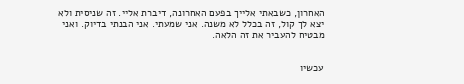האחרון, כשבאתי אלייך בפעם האחרונה, דיברת אליי. זה שניסית ולא יצא לך קול, זה בכלל לא משנה. אני שמעתי. אני הבנתי בדיוק. ואני מבטיח להעביר את זה הלאה.


עכשיו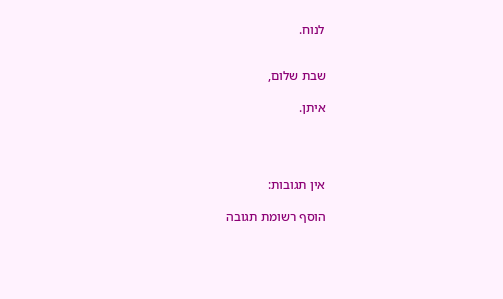לנוח.


שבת שלום,

איתן.




אין תגובות:

הוסף רשומת תגובה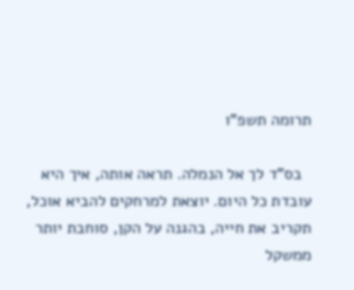תרומה תשפ"ו

  בס"ד לך אל הנמלה. תראה אותה, איך היא עובדת כל היום. יוצאת למרחקים להביא אוכל, תקריב את חייה, בהגנה על הקן, סוחבת יותר ממשקל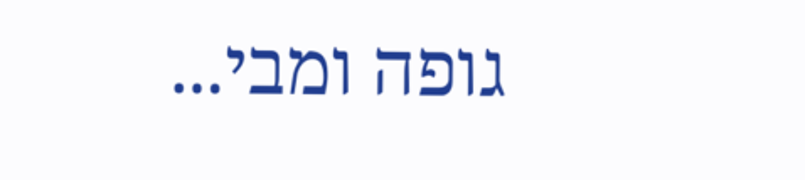גופה ומבי...